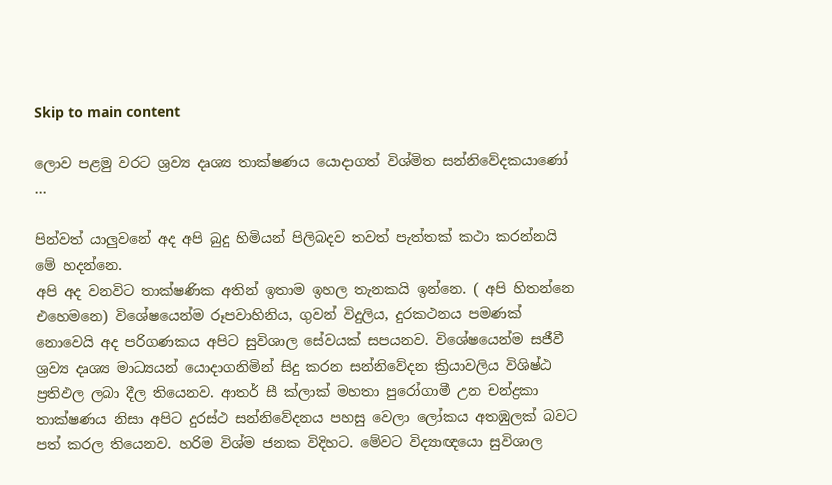Skip to main content

ලොව පළමු වරට ශ්‍රව්‍ය දෘශ්‍ය තාක්ෂණය යොදාගත් විශ්මිත සන්නිවේදකයාණෝ …

පින්වත් යාලුවනේ අද අපි බුදු හිමියන් පිලිබදව තවත් පැත්තක් කථා කරන්නයි මේ හදන්නෙ.
අපි අද වනවිට තාක්ෂණික අතින් ඉතාම ඉහල තැනකයි ඉන්නෙ. ( අපි හිතන්නෙ එහෙමනෙ) විශේෂයෙන්ම රූපවාහිනිය, ගුවන් විදුලිය, දුරකථනය පමණක් නොවෙයි අද පරිගණකය අපිට සුවිශාල සේවයක් සපයනව. විශේෂයෙන්ම සජීවී ශ්‍රව්‍ය දෘශ්‍ය මාධ්‍යයන් යොදාගනිමින් සිදු කරන සන්නිවේදන ක්‍රියාවලිය විශිෂ්ඨ ප්‍රතිඵල ලබා දීල තියෙනව. ආතර් සී ක්ලාක් මහතා පුරෝගාමී උන චන්ද්‍රකා තාක්ෂණය නිසා අපිට දුරස්ථ සන්නිවේදනය පහසු වෙලා ලෝකය අතඹුලක් බවට පත් කරල තියෙනව. හරිම විශ්ම ජනක විදිහට. මේවට විද්‍යාඥයො සුවිශාල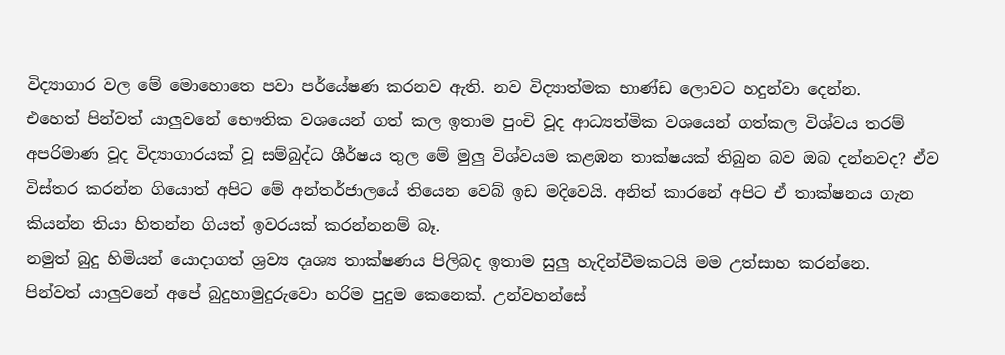විද්‍යාගාර වල මේ මොහොතෙ පවා පර්යේෂණ කරනව ඇති. නව විද්‍යාත්මක භාණ්ඩ ලොවට හදුන්වා දෙන්න.
එහෙත් පින්වත් යාලුවනේ භෞතික වශයෙන් ගත් කල ඉතාම පුංචි වූද ආධ්‍යත්මික වශයෙන් ගත්කල විශ්වය තරම් අපරිමාණ වූද විද්‍යාගාරයක් වූ සම්බුද්ධ ශීර්ෂය තුල මේ මුලු විශ්වයම කළඹන තාක්ෂයක් තිබුන බව ඔබ දන්නවද? ඒව විස්තර කරන්න ගියොත් අපිට මේ අන්තර්ජාලයේ තියෙන වෙබ් ඉඩ මදිවෙයි. අනිත් කාරනේ අපිට ඒ තාක්ෂනය ගැන කියන්න තියා හිතන්න ගියත් ඉවරයක් කරන්නනම් බෑ.
නමුත් බුදු හිමියන් යොදාගත් ශ්‍රව්‍ය දෘශ්‍ය තාක්ෂණය පිලිබද ඉතාම සුලු හැදින්වීමකටයි මම උත්සාහ කරන්නෙ.
පින්වත් යාලුවනේ අපේ බුදුහාමුදුරුවො හරිම පුදුම කෙනෙක්. උන්වහන්සේ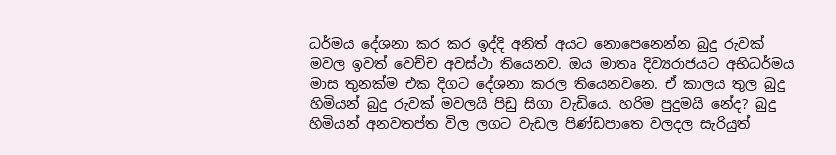ධර්මය දේශනා කර කර ඉද්දි අනිත් අයට නොපෙනෙන්න බුදු රුවක් මවල ඉවත් වෙච්ච අවස්ථා තියෙනව. ඔය මාතෘ දිව්‍යරාජයට අභිධර්මය මාස තුනක්ම එක දිගට දේශනා කරල තියෙනවනෙ. ඒ කාලය තුල බුදු හිමියන් බුදු රුවක් මවලයි පිඩු සිගා වැඩියෙ. හරිම පුදුමයි නේද? බුදු හිමියන් අනවතප්ත විල ලගට වැඩල පිණ්ඩපාතෙ වලදල සැරියුත්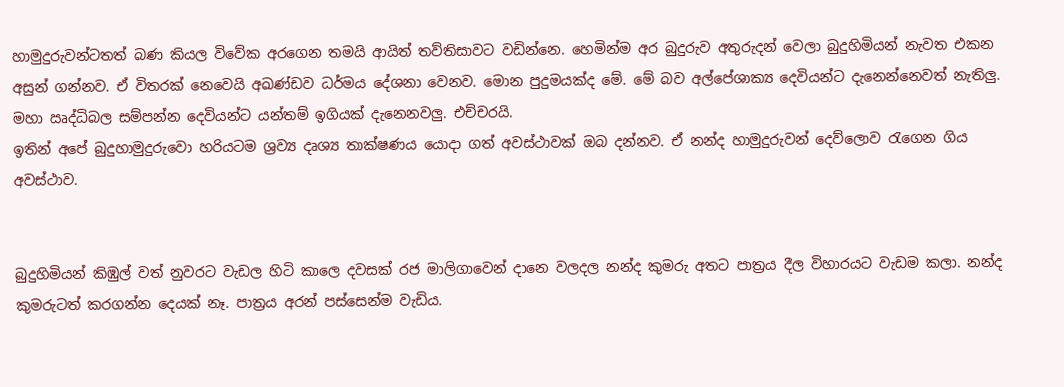හාමුදුරුවන්ටතත් බණ කියල විවේක අරගෙන තමයි ආයිත් තව්තිසාවට වඩින්නෙ. හෙමින්ම අර බුදුරුව අතුරුදන් වෙලා බුදුහිමියන් නැවත එකන අසුන් ගන්නව. ඒ විතරක් නෙවෙයි අඛණ්ඩව ධර්මය දේශනා වෙනව. මොන පුදුමයක්ද මේ. මේ බව අල්පේශාක්‍ය දෙවියන්ට දැනෙන්නෙවත් නැතිලු. මහා ඍද්ධිබල සම්පන්න දෙවියන්ට යන්තම් ඉගියක් දැනෙනවලු. එච්චරයි.
ඉතින් අපේ බුදුහාමුදුරුවො හරියටම ශ්‍රව්‍ය දෘශ්‍ය තාක්ෂණය යොදා ගත් අවස්ථාවක් ඔබ දන්නව. ඒ නන්ද හාමුදුරුවන් දෙව්ලොව රැගෙන ගිය අවස්ථාව.


බුදුහිමියන් කිඹුල් වත් නුවරට වැඩල හිටි කාලෙ දවසක් රජ මාලිගාවෙන් දානෙ වලදල නන්ද කුමරු අතට පාත්‍රය දීල විහාරයට වැඩම කලා. නන්ද කුමරුටත් කරගන්න දෙයක් නෑ. පාත්‍රය අරන් පස්සෙන්ම වැඩිය.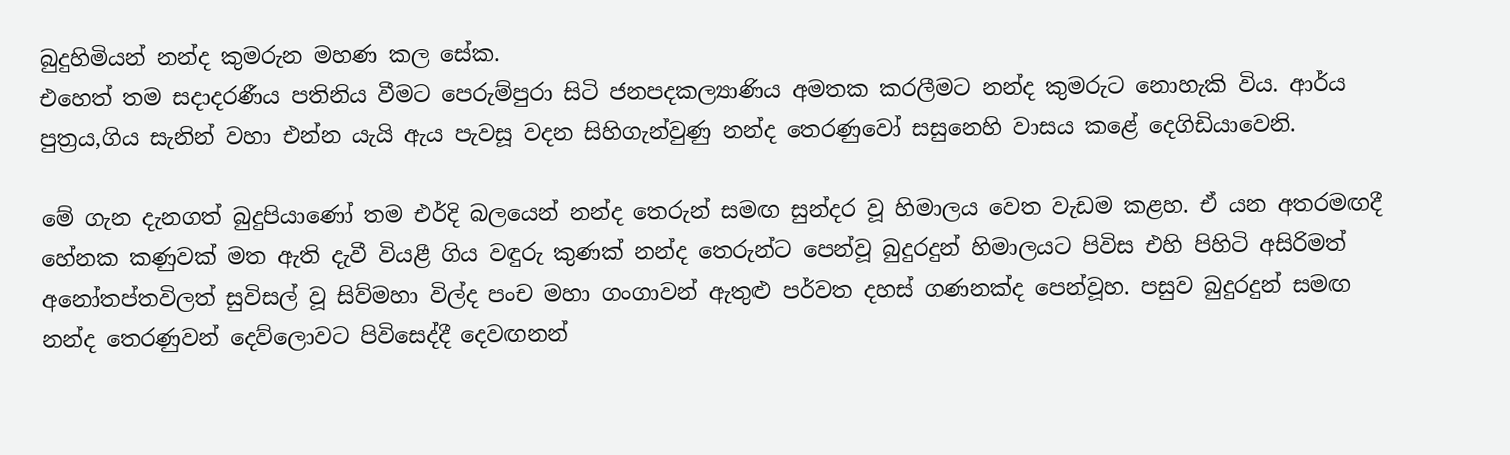බුදුහිමියන් නන්ද කුමරුන මහණ කල සේක.
එහෙත් තම සදාදරණීය පතිනිය වීමට පෙරුම්පුරා සිටි ජනපදකල්‍යාණිය අමතක කරලීමට නන්ද කුමරුට නොහැකි විය. ආර්ය පුත්‍රය,ගිය සැනින් වහා එන්න යැයි ඇය පැවසූ වදන සිහිගැන්වුණු නන්ද තෙරණුවෝ සසුනෙහි වාසය කළේ දෙගිඩියාවෙනි.

මේ ගැන දැනගත් බුදුපියාණෝ තම එර්දි බලයෙන් නන්ද තෙරුන් සමඟ සුන්දර වූ හිමාලය වෙත වැඩම කළහ. ඒ යන අතරමඟදී හේනක කණුවක් මත ඇති දැවී වියළී ගිය වඳුරු කුණක් නන්ද තෙරුන්ට පෙන්වූ බුදුරදුන් හිමාලයට පිවිස එහි පිහිටි අසිරිමත් අනෝතප්තවිලත් සුවිසල් වූ සිව්මහා විල්ද පංච මහා ගංගාවන් ඇතුළු පර්වත දහස් ගණනක්ද පෙන්වූහ. පසුව බුදුරදුන් සමඟ නන්ද තෙරණුවන් දෙව්ලොවට පිවිසෙද්දී දෙවඟනන්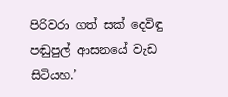පිරිවරා ගත් සක් දෙවිඳු පඬුපුල් ආසනයේ වැඩ සිටියහ.’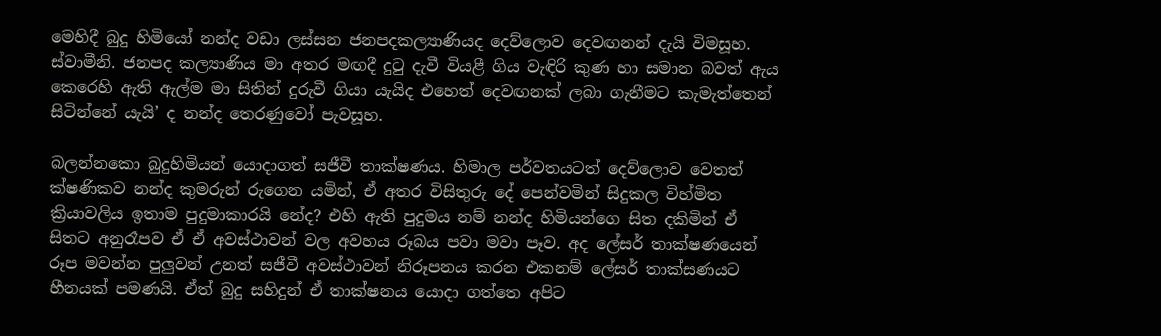මෙහිදී බුදු හිමියෝ නන්ද වඩා ලස්සන ජනපදකල්‍යාණියද දෙව්ලොව දෙවඟනන් දැයි විමසූහ. ස්වාමීනි. ජනපද කල්‍යාණිය මා අතර මඟදී දුටු දැවී වියළී ගිය වැඳිරි කුණ හා සමාන බවත් ඇය කෙරෙහි ඇති ඇල්ම මා සිතින් දුරුවී ගියා යැයිද එහෙත් දෙවඟනක් ලබා ගැනීමට කැමැත්තෙන් සිටින්නේ යැයි’ ද නන්ද තෙරණුවෝ පැවසූහ.

බලන්නකො බුදුහිමියන් යොදාගත් සජීවී තාක්ෂණය. හිමාල පර්වතයටත් දෙව්ලොව වෙතත් ක්ෂණිකව නන්ද කුමරුන් රුගෙන යමින්, ඒ අතර විසිතුරු දේ පෙන්වමින් සිදුකල විහ්මිත ක්‍රියාවලිය ඉතාම පුදුමාකාරයි නේද? එහි ඇති පුදුමය නම් නන්ද හිමියන්ගෙ සිත දකිමින් ඒ සිතට අනුරෑපව ඒ ඒ අවස්ථාවන් වල අවහය රූබය පවා මවා පෑව. අද ලේසර් තාක්ෂණයෙන් රූප මවන්න පුලුවන් උනත් සජීවී අවස්ථාවන් නිරූපනය කරන එකනම් ලේසර් තාක්සණයට හීනයක් පමණයි. ඒත් බුදු සහිදුන් ඒ තාක්ෂනය යොදා ගත්තෙ අපිට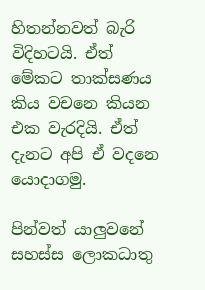හිතන්නවත් බැරි විදිහටයි. ඒත් මේකට තාක්සණය කිය වචනෙ කියන එක වැරදියි. ඒත් දැනට අපි ඒ වදනෙ යොදාගමු.

පින්වත් යාලුවනේ සහස්ස ලොකධාතු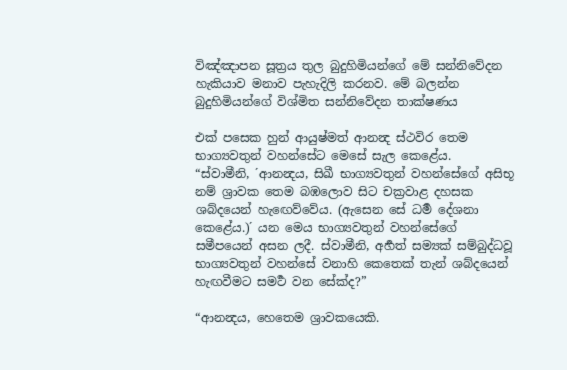විඤ්ඤාපන සූත්‍රය තුල බුදුහිමියන්ගේ මේ සන්නිවේදන හැකියාව මනාව පැහැදිලි කරනව. මේ බලන්න බුදුහිමියන්ගේ විශ්මිත සන්නිවේදන තාක්ෂණය

එක් පසෙක හුන් ආයුෂ්මත් ආනන්‍ද ස්ථවිර තෙම භාග්‍යවතුන් වහන්සේට මෙසේ සැල කෙළේය.
“ස්වාමීනි, ´ආනන්‍දය, සිඛී භාග්‍යවතුන් වහන්සේගේ අසිභූ නම් ශ්‍රාවක තෙම බඹලොව සිට චක්‍රවාළ දහසක ශබ්දයෙන් හැඟෙව්වේය. (ඇසෙන සේ ධර්‍ම දේශනා කෙළේය.)´ යන මෙය භාග්‍යවතුන් වහන්සේගේ සමීපයෙන් අසන ලදී. ස්වාමීනි, අර්‍හත් සම්‍යක් සම්බුද්ධවූ භාග්‍යවතුන් වහන්සේ වනාහි කෙතෙක් තැන් ශබ්දයෙන් හැඟවීමට සමර්‍ථ වන සේක්ද?”

“ආනන්‍දය, හෙතෙම ශ්‍රාවකයෙකි.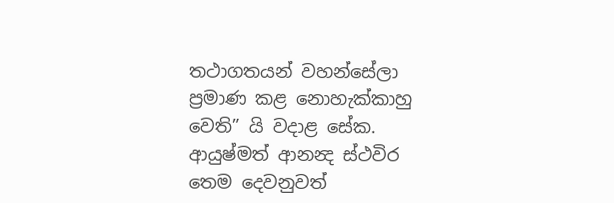තථාගතයන් වහන්සේලා ප්‍රමාණ කළ නොහැක්කාහු වෙති” යි වදාළ සේක.
ආයුෂ්මත් ආනන්‍ද ස්ථවිර තෙම දෙවනුවත්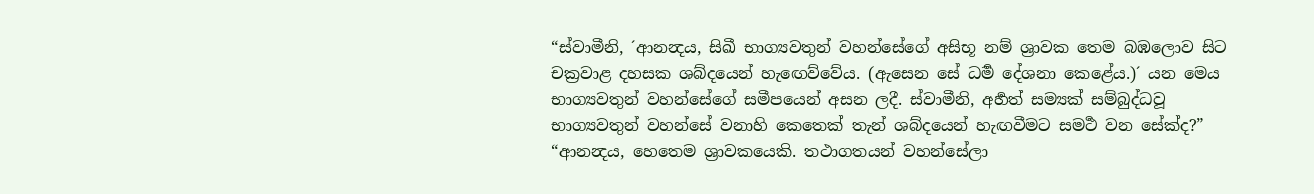“ස්වාමීනි, ´ආනන්‍දය, සිඛී භාග්‍යවතුන් වහන්සේගේ අසිභූ නම් ශ්‍රාවක තෙම බඹලොව සිට චක්‍රවාළ දහසක ශබ්දයෙන් හැඟෙව්වේය. (ඇසෙන සේ ධර්‍ම දේශනා කෙළේය.)´ යන මෙය භාග්‍යවතුන් වහන්සේගේ සමීපයෙන් අසන ලදී. ස්වාමීනි, අර්‍හත් සම්‍යක් සම්බුද්ධවූ භාග්‍යවතුන් වහන්සේ වනාහි කෙතෙක් තැන් ශබ්දයෙන් හැඟවීමට සමර්‍ථ වන සේක්ද?”
“ආනන්‍දය, හෙතෙම ශ්‍රාවකයෙකි. තථාගතයන් වහන්සේලා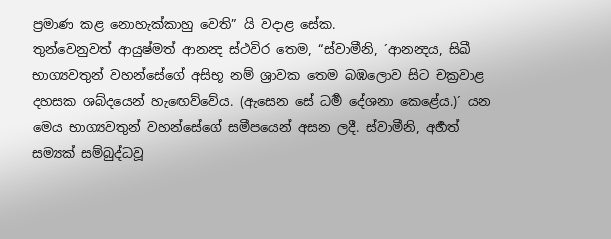ප්‍රමාණ කළ නොහැක්කාහු වෙති” යි වදාළ සේක.
තුන්වෙනුවත් ආයුෂ්මත් ආනන්‍ද ස්ථවිර තෙම, “ස්වාමීනි, ´ආනන්‍දය, සිඛී භාග්‍යවතුන් වහන්සේගේ අසිභූ නම් ශ්‍රාවක තෙම බඹලොව සිට චක්‍රවාළ දහසක ශබ්දයෙන් හැඟෙව්වේය. (ඇසෙන සේ ධර්‍ම දේශනා කෙළේය.)´ යන මෙය භාග්‍යවතුන් වහන්සේගේ සමීපයෙන් අසන ලදී. ස්වාමීනි, අර්‍හත් සම්‍යක් සම්බුද්ධවූ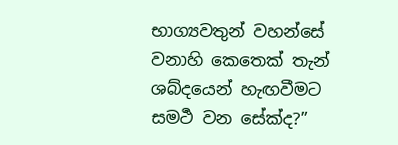භාග්‍යවතුන් වහන්සේ වනාහි කෙතෙක් තැන් ශබ්දයෙන් හැඟවීමට සමර්‍ථ වන සේක්ද?”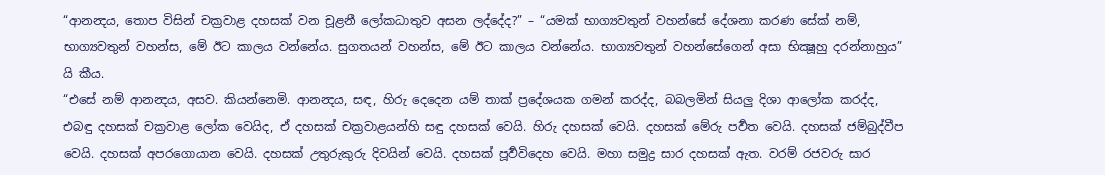“ආනන්‍දය, තොප විසින් චක්‍රවාළ දහසක් වන චූළනී ලෝකධාතුව අසන ලද්දේද?” – “යමක් භාග්‍යවතුන් වහන්සේ දේශනා කරණ සේක් නම්, භාග්‍යවතුන් වහන්ස, මේ ඊට කාලය වන්නේය. සුගතයන් වහන්ස, මේ ඊට කාලය වන්නේය. භාග්‍යවතුන් වහන්සේගෙන් අසා භික්‍ෂූහු දරන්නාහුය” යි කීය.
“එසේ නම් ආනන්‍දය, අසව. කියන්නෙමි. ආනන්‍දය, සඳ, හිරු දෙදෙන යම් තාක් ප්‍රදේශයක ගමන් කරද්ද, බබලමින් සියලු දිශා ආලෝක කරද්ද, එබඳු දහසක් චක්‍රවාළ ලෝක වෙයිද, ඒ දහසක් චක්‍රවාළයන්හි සඳු දහසක් වෙයි. හිරු දහසක් වෙයි. දහසක් මේරු පර්‍වත වෙයි. දහසක් ජම්බුද්වීප වෙයි. දහසක් අපරගොයාන වෙයි. දහසක් උතුරුකුරු දිවයින් වෙයි. දහසක් පූර්‍වවිදෙහ වෙයි. මහා සමුද්‍ර සාර දහසක් ඇත. වරම් රජවරු සාර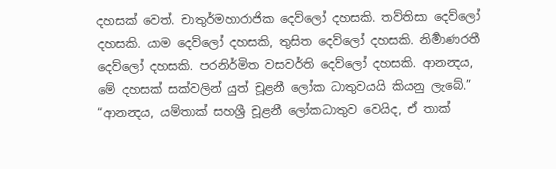දහසක් වෙත්. චාතුර්මහාරාජික දෙව්ලෝ දහසකි. තව්තිසා දෙව්ලෝ දහසකි. යාම දෙව්ලෝ දහසකි, තුසිත දෙව්ලෝ දහසකි. නිර්‍මාණරතී දෙව්ලෝ දහසකි. පරනිර්මිත වසවර්ති දෙව්ලෝ දහසකි. ආනන්‍දය, මේ දහසක් සක්වලින් යුත් චූළනී ලෝක ධාතුවයයි කියනු ලැබේ.”
“ආනන්‍දය, යම්තාක් සහශ්‍රී චූළනී ලෝකධාතුව වෙයිද, ඒ තාක්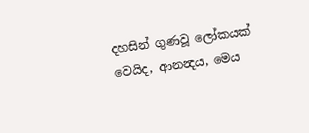දහසින් ගුණවූ ලෝකයක් වෙයිද, ආනන්‍දය, මෙය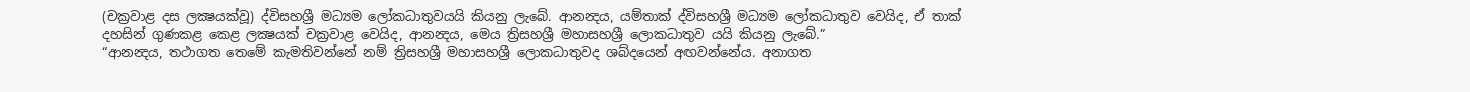(චක්‍රවාළ දස ලක්‍ෂයක්වූ) ද්විසහශ්‍රී මධ්‍යම ලෝකධාතුවයයි කියනු ලැබේ. ආනන්‍දය, යම්තාක් ද්විසහශ්‍රී මධ්‍යම ලෝකධාතුව වෙයිද, ඒ තාක් දහසින් ගුණකළ කෙළ ලක්‍ෂයක් චක්‍රවාළ වෙයිද, ආනන්‍දය, මෙය ත්‍රිසහශ්‍රී මහාසහශ්‍රී ලොකධාතුව යයි කියනු ලැබේ.”
“ආනන්‍දය, තථාගත තෙමේ කැමතිවන්නේ නම් ත්‍රිසහශ්‍රී මහාසහශ්‍රී ලොකධාතුවද ශබ්දයෙන් අඟවන්නේය. අනාගත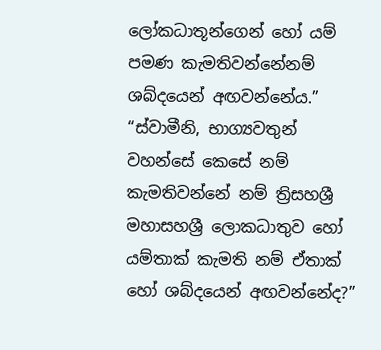ලෝකධාතූන්ගෙන් හෝ යම් පමණ කැමතිවන්නේනම් ශබ්දයෙන් අඟවන්නේය.”
“ස්වාමීනි, භාග්‍යවතුන් වහන්සේ කෙසේ නම් කැමතිවන්නේ නම් ත්‍රිසහශ්‍රී මහාසහශ්‍රී ලොකධාතුව හෝ යම්තාක් කැමති නම් ඒතාක් හෝ ශබ්දයෙන් අඟවන්නේද?”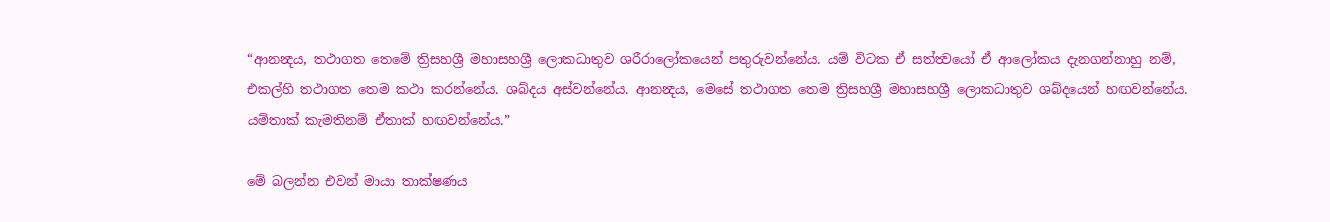“ආනන්‍දය, තථාගත තෙමේ ත්‍රිසහශ්‍රී මහාසහශ්‍රී ලොකධාතුව ශරීරාලෝකයෙන් පතුරුවන්නේය. යම් විටක ඒ සත්ත්‍වයෝ ඒ ආලෝකය දැනගන්නාහු නම්, එකල්හි තථාගත තෙම කථා කරන්නේය. ශබ්දය අස්වන්නේය. ආනන්‍දය, මෙසේ තථාගත තෙම ත්‍රිසහශ්‍රී මහාසහශ්‍රී ලොකධාතුව ශබ්දයෙන් හඟවන්නේය. යම්තාක් කැමතිනම් ඒතාක් හඟවන්නේය.”

මේ බලන්න එවන් මායා තාක්ෂණය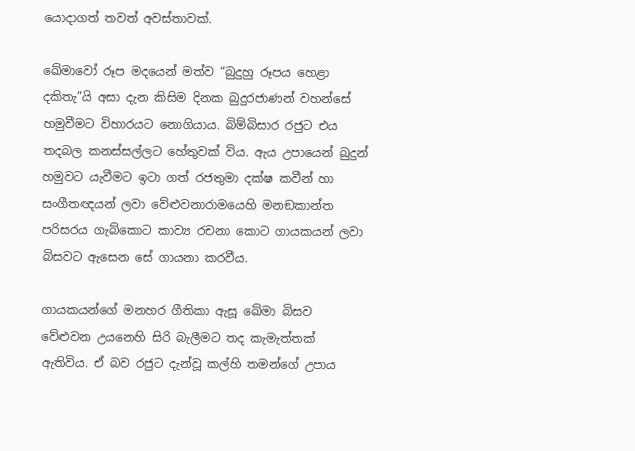යොදාගත් තවත් අවස්තාවක්.

ඛේමාවෝ රූප මදයෙන් මත්ව “බුදුහු රූපය හෙළා දකිතැ”යි අසා දැන කිසිම දිනක බුදුරජාණන් වහන්සේ හමුවීමට විහාරයට නොගියාය. බිම්බිසාර රජුට එය තදබල කනස්සල්ලට හේතුවක් විය. ඇය උපායෙන් බුදුන් හමුවට යැවීමට ඉටා ගත් රජතුමා දක්ෂ කවීන් හා සංගීතඥයන් ලවා වේළුවනාරාමයෙහි මනඞකාන්ත පරිසරය ගැබ්කොට කාව්‍ය රචනා කොට ගායකයන් ලවා බිසවට ඇසෙන සේ ගායනා කරවීය.

ගායකයන්ගේ මනහර ගීතිකා ඇසූ ඛේමා බිසව වේළුවන උයනෙහි සිරි බැලීමට තද කැමැත්තක් ඇතිවිය. ඒ බව රජුට දැන්වූ කල්හි තමන්ගේ උපාය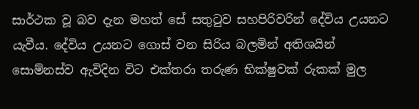සාර්ථක වූ බව දැන මහත් සේ සතුටුව සහපිරිවරින් දේවිය උයනට යැවීය. දේවිය උයනට ගොස් වන සිරිය බලමින් අතිශයින් සොම්නස්ව ඇවිදින විට එක්තරා තරුණ භික්ෂුවක් රුකක් මුල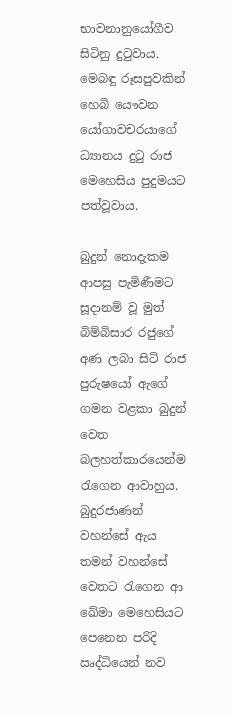භාවනානුයෝගීව සිටිනු දුටුවාය. මෙබඳු රූසපුවකින් හෙබි යෞවන යෝගාවචරයාගේ ධ්‍යානය දුටු රාජ මෙහෙසිය පුදුමයට පත්වූවාය.

බුදුන් නොදැකම ආපසු පැමිණීමට සූදානම් වූ මුත් බිම්බිසාර රජුගේ අණ ලබා සිටි රාජ පුරුෂයෝ ඇගේ ගමන වළකා බුදුන් වෙත බලහත්කාරයෙන්ම රැගෙන ආවාහුය. බුදුරජාණන් වහන්සේ ඇය තමන් වහන්සේ වෙතට රැගෙන ආ ඛේමා මෙහෙසියට පෙනෙන පරිදි ඍද්ධියෙන් නව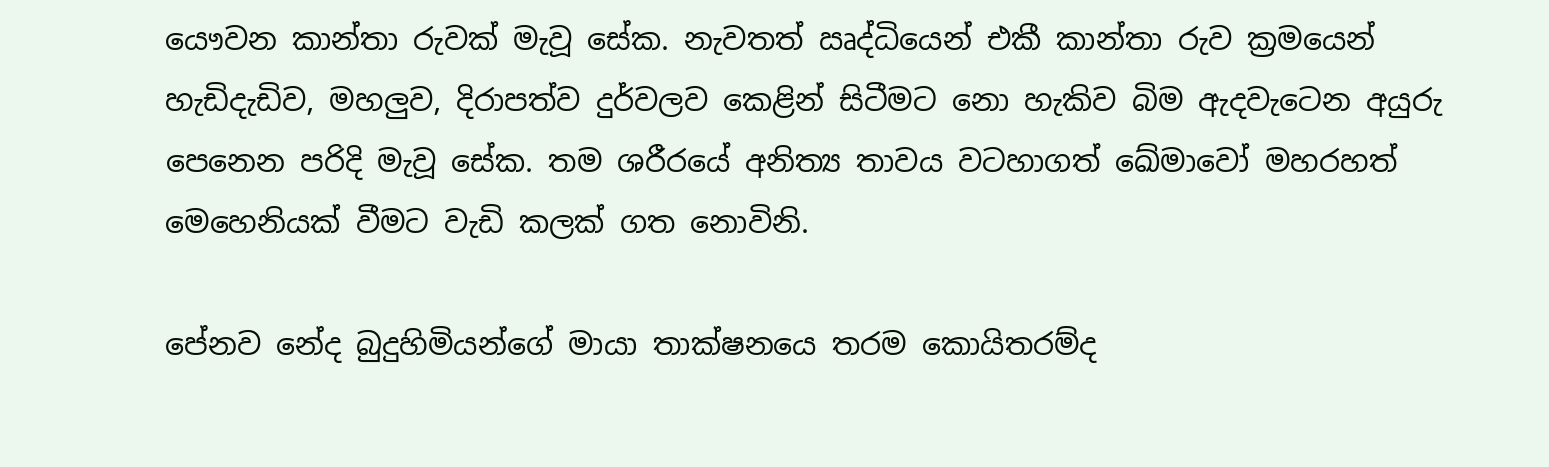යෞවන කාන්තා රුවක් මැවූ සේක. නැවතත් ඍද්ධියෙන් එකී කාන්තා රුව ක්‍රමයෙන් හැඩිදැඩිව, මහලුව, දිරාපත්ව දුර්වලව කෙළින් සිටීමට නො හැකිව බිම ඇදවැටෙන අයුරු පෙනෙන පරිදි මැවූ සේක. තම ශරීරයේ අනිත්‍ය තාවය වටහාගත් ඛේමාවෝ මහරහත් මෙහෙනියක් වීමට වැඩි කලක් ගත නොවිනි.

පේනව නේද බුදුහිමියන්ගේ මායා තාක්ෂනයෙ තරම කොයිතරම්ද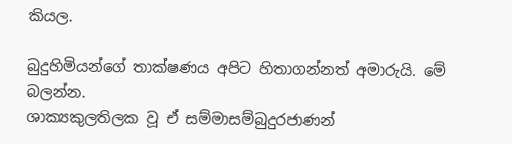කියල.

බුදුහිමියන්ගේ තාක්ෂණය අපිට හිතාගන්නත් අමාරුයි. මේ බලන්න.
ශාක්‍යකුලතිලක වූ ඒ සම්මාසම්බුදුරජාණන්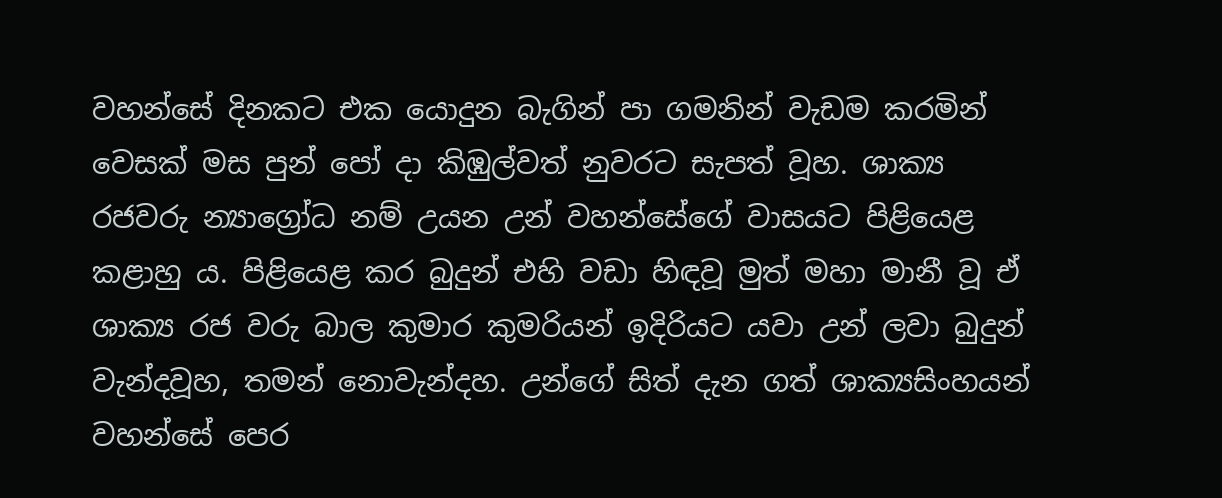වහන්සේ දිනකට එක යොදුන බැගින් පා ගමනින් වැඩම කරමින් වෙසක් මස පුන් පෝ දා කිඹුල්වත් නුවරට සැපත් වූහ. ශාක්‍ය රජවරු න්‍යාග්‍රෝධ නම් උයන උන් වහන්සේගේ වාසයට පිළියෙළ කළාහු ය. පිළියෙළ කර බුදුන් එහි වඩා හිඳවූ මුත් මහා මානී වූ ඒ ශාක්‍ය රජ වරු බාල කුමාර කුමරියන් ඉදිරියට යවා උන් ලවා බුදුන් වැන්දවූහ, තමන් නොවැන්දහ. උන්ගේ සිත් දැන ගත් ශාක්‍යසිංහයන් වහන්සේ පෙර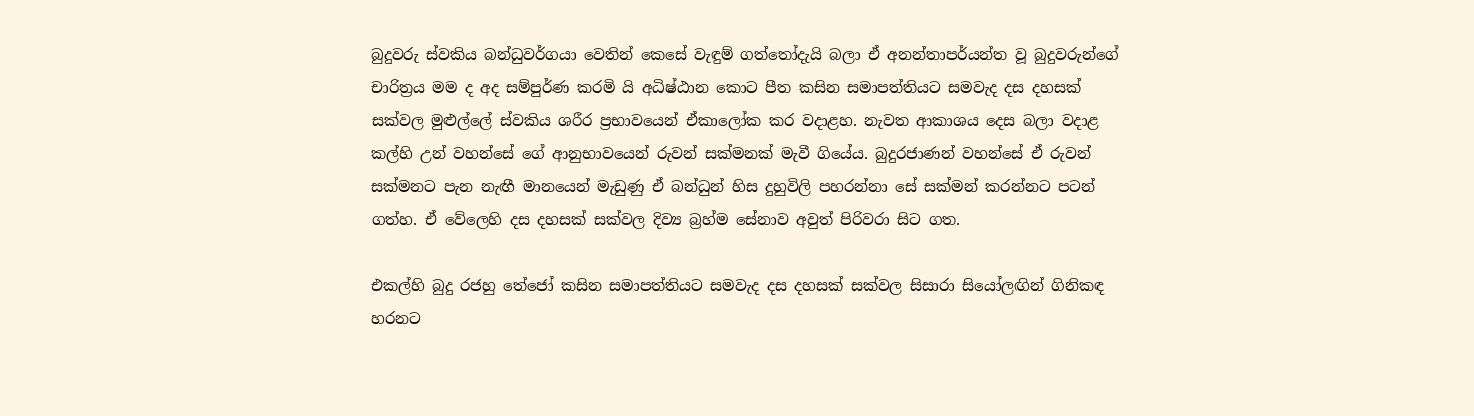බුදුවරු ස්වකිය බන්ධුවර්ගයා වෙතින් කෙසේ වැඳුම් ගත්තෝදැයි බලා ඒ අනන්තාපර්යන්ත වූ බුදුවරුන්ගේ චාරිත්‍රය මම ද අද සම්පුර්ණ කරමි යි අධිෂ්ඨාන කොට පීත කසින සමාපත්තියට සමවැද දස දහසක් සක්වල මුළුල්ලේ ස්වකිය ශරීර ප්‍රභාවයෙන් ඒකාලෝක කර වදාළහ. නැවත ආකාශය දෙස බලා වදාළ කල්හි උන් වහන්සේ ගේ ආනුභාවයෙන් රුවන් සක්මනක් මැවී ගියේය. බුදුරජාණන් වහන්සේ ඒ රුවන් සක්මනට පැන නැඟී මානයෙන් මැඩුණු ඒ බන්ධුන් හිස දුහුවිලි පහරන්නා සේ සක්මන් කරන්නට පටන් ගත්හ. ඒ වේලෙහි දස දහසක් සක්වල දිව්‍ය බ්‍රහ්ම සේනාව අවුත් පිරිවරා සිට ගත.

එකල්හි බුදු රජහු තේජෝ කසින සමාපත්තියට සමවැද දස දහසක් සක්වල සිසාරා සියෝලඟින් ගිනිකඳ හරනට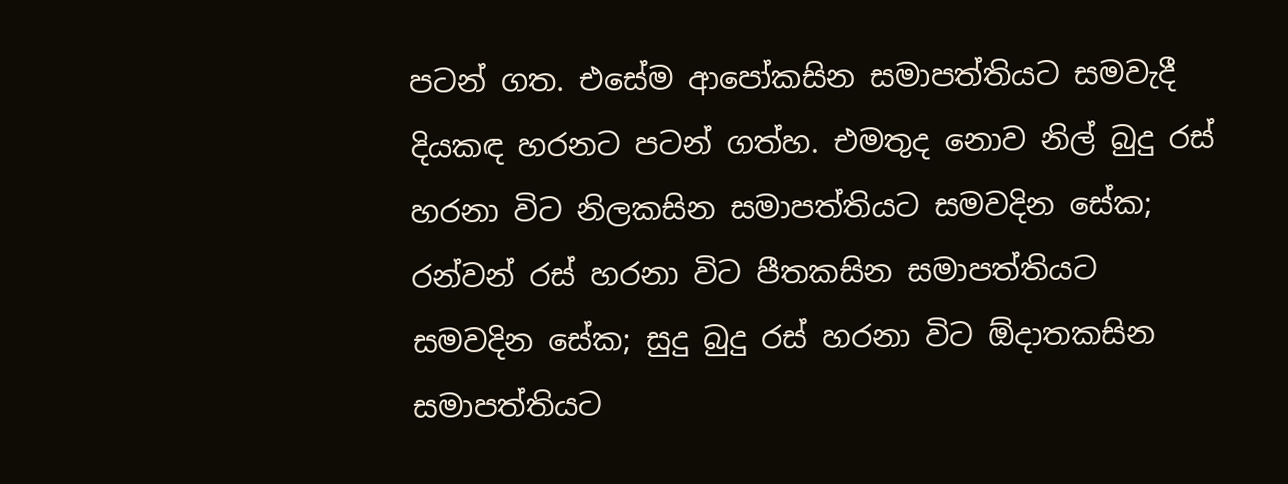පටන් ගත. එසේම ආපෝකසින සමාපත්තියට සමවැදී දියකඳ හරනට පටන් ගත්හ. එමතුද නොව නිල් බුදු රස් හරනා විට නිලකසින සමාපත්තියට සමවදින සේක; රන්වන් රස් හරනා විට පීතකසින සමාපත්තියට සමවදින සේක; සුදු බුදු රස් හරනා විට ඕදාතකසින සමාපත්තියට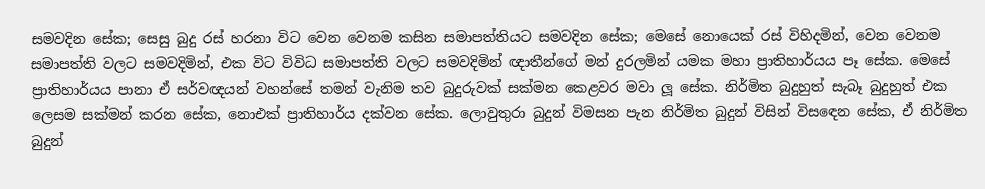සමවදින සේක; සෙසු බුදු රස් හරනා විට වෙන වෙනම කසින සමාපත්තියට සමවදින සේක; මෙසේ නොයෙක් රස් විහිදමින්, වෙන වෙනම සමාපත්ති වලට සමවදිමින්, එක විට විවිධ සමාපත්ති වලට සමවදිමින් ඥාතීන්ගේ මන් දුරලමින් යමක මහා ප්‍රාතිහාර්යය පෑ සේක. මෙසේ ප්‍රාතිහාර්යය පානා ඒ සර්වඥයන් වහන්සේ තමන් වැනිම තව බුදුරුවක් සක්මන කෙළවර මවා ලූ සේක. නිර්මිත බුදුහුත් සැබෑ බුදුහුත් එක ලෙසම සක්මන් කරන සේක, නොඑක් ප්‍රාතිහාර්ය දක්වන සේක. ලොවුතුරා බුදුන් විමසන පැන නිර්මිත බුදුන් විසින් විසඳෙන සේක, ඒ නිර්මිත බුදුන්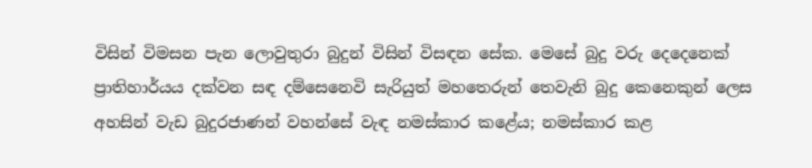විසින් විමසන පැන ලොවුතුරා බුදුන් විසින් විසඳන සේක. මෙසේ බුදු වරු දෙදෙනෙක් ප්‍රාතිහාර්යය දක්වන සඳ දම්සෙනෙවි සැරියුත් මහතෙරුන් තෙවැනි බුදු කෙනෙකුන් ලෙස අහසින් වැඩ බුදුරජාණන් වහන්සේ වැඳ නමස්කාර කළේය; නමස්කාර කළ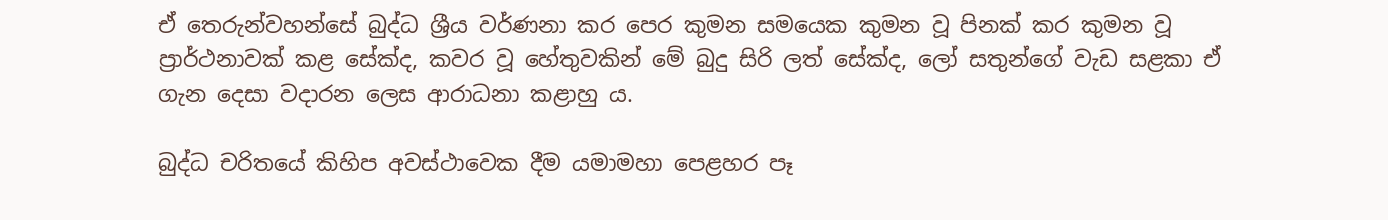ඒ තෙරුන්වහන්සේ බුද්ධ ශ්‍රීය වර්ණනා කර පෙර කුමන සමයෙක කුමන වූ පිනක් කර කුමන වූ ප්‍රාර්ථනාවක් කළ සේක්ද, කවර වූ හේතුවකින් මේ බුදු සිරි ලත් සේක්ද, ලෝ සතුන්ගේ වැඩ සළකා ඒ ගැන දෙසා වදාරන ලෙස ආරාධනා කළාහු ය.

බුද්ධ චරිතයේ කිහිප අවස්ථාවෙක දීම යමාමහා පෙළහර පෑ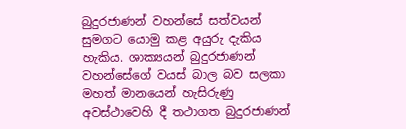බුදුරජාණන් වහන්සේ සත්වයන් සුමගට යොමු කළ අයුරු දැකිය හැකිය. ශාක්‍යයන් බුදුරජාණන් වහන්සේගේ වයස් බාල බව සලකා මහත් මානයෙන් හැසිරුණු අවස්ථාවෙහි දී තථාගත බුදුරජාණන්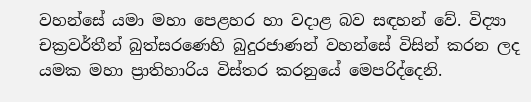වහන්සේ යමා මහා පෙළහර හා වදාළ බව සඳහන් වේ. විද්‍යා චක්‍රවර්තීන් බුත්සරණෙහි බුදුරජාණන් වහන්සේ විසින් කරන ලද යමක මහා ප්‍රාතිහාරිය විස්තර කරනුයේ මෙපරිද්දෙනි.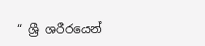“ ශ්‍රී ශරීරයෙන්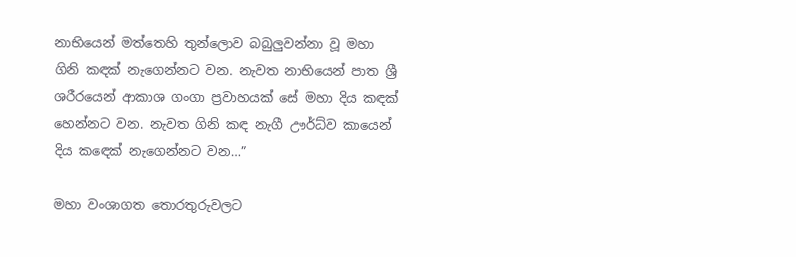නාභියෙන් මත්තෙහි තුන්ලොව බබුලුවන්නා වූ මහා ගිනි කඳක් නැගෙන්නට වන. නැවත නාභියෙන් පාත ශ්‍රී ශරීරයෙන් ආකාශ ගංගා ප්‍රවාහයක් සේ මහා දිය කඳක් හෙන්නට වන. නැවත ගිනි කඳ නැගී ඌර්ධ්ව කායෙන් දිය කඳෙක් නැගෙන්නට වන…”

මහා වංශාගත තොරතුරුවලට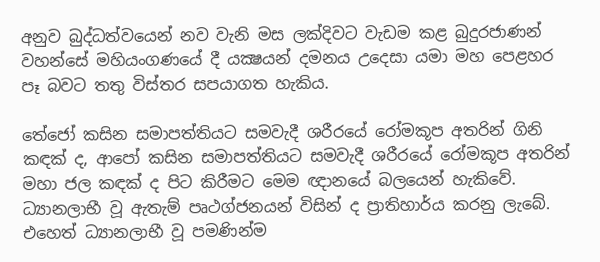අනුව බුද්ධත්වයෙන් නව වැනි මස ලක්දිවට වැඩම කළ බුදුරජාණන් වහන්සේ මහියංගණයේ දී යක්‍ෂයන් දමනය උදෙසා යමා මහ පෙළහර පෑ බවට තතු විස්තර සපයාගත හැකිය.

තේජෝ කසින සමාපත්තියට සමවැදී ශරීරයේ රෝමකූප අතරින් ගිනි කඳක් ද, ආපෝ කසින සමාපත්තියට සමවැදී ශරීරයේ රෝමකූප අතරින් මහා ජල කඳක් ද පිට කිරීමට මෙම ඥානයේ බලයෙන් හැකිවේ. ධ්‍යානලාභී වූ ඇතැම් පෘථග්ජනයන් විසින් ද ප්‍රාතිහාර්ය කරනු ලැබේ. එහෙත් ධ්‍යානලාභී වූ පමණින්ම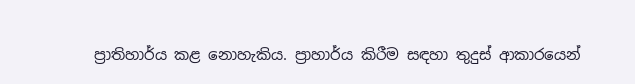ප්‍රාතිහාර්ය කළ නොහැකිය. ප්‍රාහාර්ය කිරීම සඳහා තුදුස් ආකාරයෙන්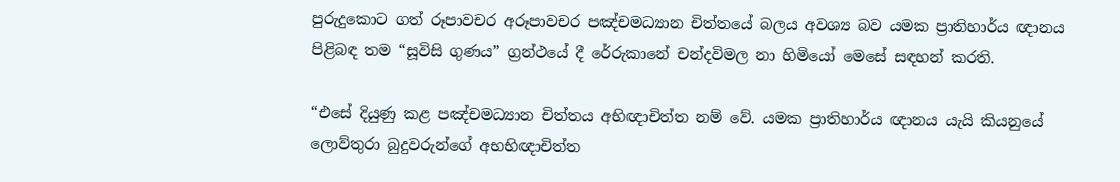පුරුදුකොට ගත් රූපාවචර අරූපාවචර පඤ්චමධ්‍යාන චිත්තයේ බලය අවශ්‍ය බව යමක ප්‍රාතිහාර්ය ඥානය පිළිබඳ තම “සූවිසි ගුණය” ග්‍රන්ථයේ දී රේරුකානේ චන්දවිමල නා හිමියෝ මෙසේ සඳහන් කරති.

“එසේ දියුණු කළ පඤ්චමධ්‍යාන චිත්තය අභිඥාචිත්ත නම් වේ. යමක ප්‍රාතිහාර්ය ඥානය යැයි කියනුයේ ලොව්තුරා බුදුවරුන්ගේ අභභිඥාචිත්ත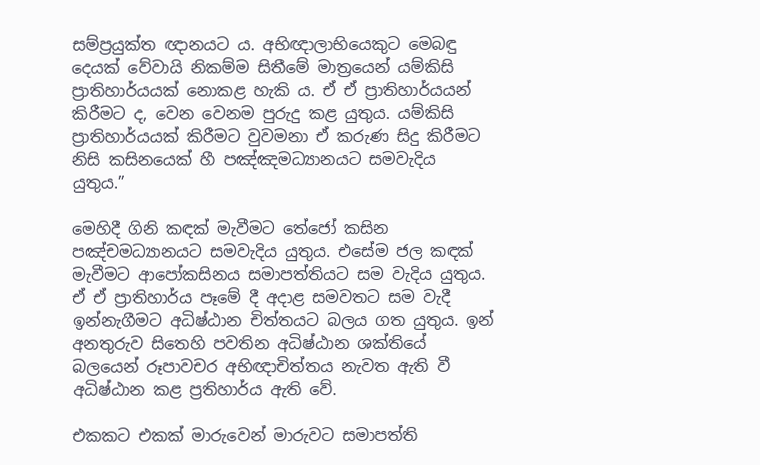සම්ප්‍රයුක්ත ඥානයට ය. අභිඥාලාභියෙකුට මෙබඳු දෙයක් වේවායි නිකම්ම සිතීමේ මාත්‍රයෙන් යම්කිසි ප්‍රාතිහාර්යයක් නොකළ හැකි ය. ඒ ඒ ප්‍රාතිහාර්යයන් කිරීමට ද, වෙන වෙනම පුරුදු කළ යුතුය. යම්කිසි ප්‍රාතිහාර්යයක් කිරීමට වුවමනා ඒ කරුණ සිදු කිරීමට නිසි කසිනයෙක් හී පඤ්ඤමධ්‍යානයට සමවැදිය යුතුය.”

මෙහිදී ගිනි කඳක් මැවීමට තේජෝ කසින පඤ්චමධ්‍යානයට සමවැදිය යුතුය. එසේම ජල කඳක් මැවීමට ආපෝකසිනය සමාපත්තියට සම වැදිය යුතුය. ඒ ඒ ප්‍රාතිහාර්ය පෑමේ දී අදාළ සමවතට සම වැදී ඉන්නැගීමට අධිෂ්ඨාන චිත්තයට බලය ගත යුතුය. ඉන් අනතුරුව සිතෙහි පවතින අධිෂ්ඨාන ශක්තියේ බලයෙන් රූපාවචර අභිඥාචිත්තය නැවත ඇති වී අධිෂ්ඨාන කළ ප්‍රතිහාර්ය ඇති වේ.

එකකට එකක් මාරුවෙන් මාරුවට සමාපත්ති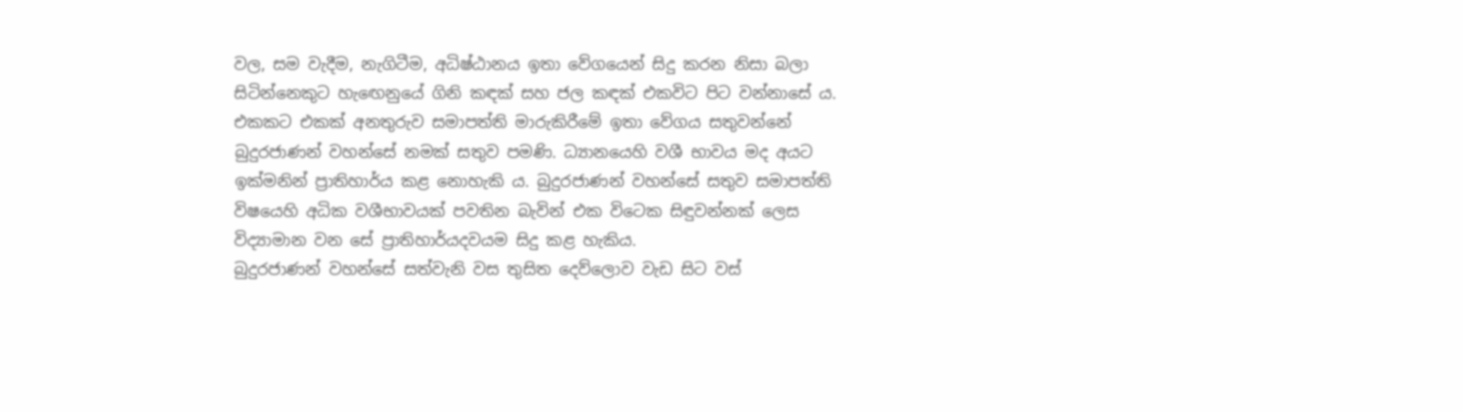වල, සම වැදීම, නැගිටීම, අධිෂ්ඨානය ඉතා වේගයෙන් සිදු කරන නිසා බලා සිටින්නෙකුට හැඟෙනුයේ ගිනි කඳක් සහ ජල කඳක් එකවිට පිට වන්නාසේ ය. එකකට එකක් අනතුරුව සමාපත්ති මාරුකිරීමේ ඉතා වේගය සතුවන්නේ බුදුරජාණන් වහන්සේ නමක් සතුව පමණි. ධ්‍යානයෙහි වශී භාවය මද අයට ඉක්මනින් ප්‍රාතිහාර්ය කළ නොහැකි ය. බුදුරජාණන් වහන්සේ සතුව සමාපත්ති විෂයෙහි අධික වශීභාවයක් පවතින බැවින් එක විටෙක සිඳුවන්නක් ලෙස විද්‍යාමාන වන සේ ප්‍රාතිහාර්යදවයම සිදු කළ හැකිය.
බුදුරජාණන් වහන්සේ සත්වැනි වස තුසිත දෙව්ලොව වැඩ සිට වස්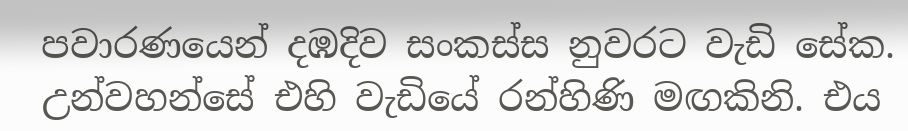පවාරණයෙන් දඹදිව සංකස්ස නුවරට වැඩි සේක. උන්වහන්සේ එහි වැඩියේ රන්හිණි මඟකිනි. එය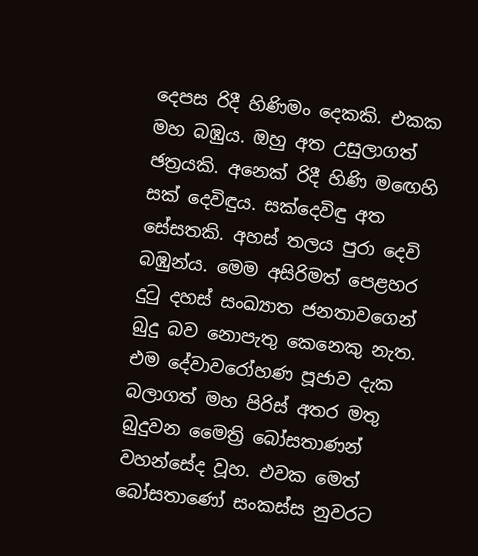දෙපස රිදී හිණිමං දෙකකි. එකක මහ බඹුය. ඔහු අත උසුලාගත් ඡත්‍රයකි. අනෙක් රිදී හිණි මඟෙහි සක් දෙවිඳුය. සක්දෙවිඳු අත සේසතකි. අහස් තලය පුරා දෙවි බඹුන්ය. මෙම අසිරිමත් පෙළහර දුටු දහස් සංඛ්‍යාත ජනතාවගෙන් බුදු බව නොපැතු කෙනෙකු නැත. එම දේවාවරෝහණ පූජාව දැක බලාගත් මහ පිරිස් අතර මතු බුදුවන මෛත්‍රි බෝසතාණන් වහන්සේද වූහ. එවක මෙත් බෝසතාණෝ සංකස්ස නුවරට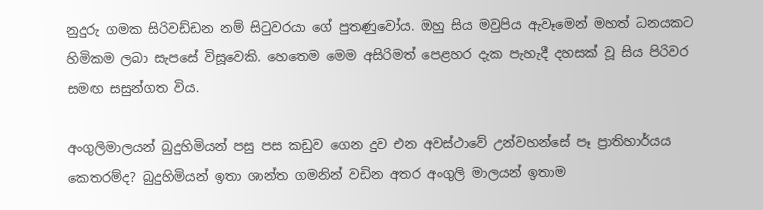නුදුරු ගමක සිරිවඩ්ඩන නම් සිටුවරයා ගේ පුතණුවෝය. ඔහු සිය මවුපිය ඇවෑමෙන් මහත් ධනයකට හිමිකම ලබා සැපසේ විසූවෙකි. හෙතෙම මෙම අසිරිමත් පෙළහර දැක පැහැදී දහසක් වූ සිය පිරිවර සමඟ සසුන්ගත විය.

අංගුලිමාලයන් බුදුහිමියන් පසු පස කඩුව ගෙන දුව එන අවස්ථාවේ උන්වහන්සේ පෑ ප්‍රාතිහාර්යය කෙතරම්ද? බුදුහිමියන් ඉතා ශාන්ත ගමනින් වඩින අතර අංගුලි මාලයන් ඉතාම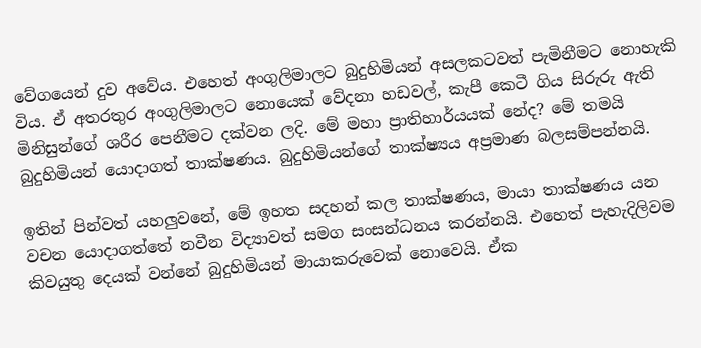වේගයෙන් දුව අවේය. එහෙත් අංගුලිමාලට බුදුහිමියන් අසලකටවත් පැමිනීම‍ට නොහැකි විය. ඒ අතරතුර අංගුලිමාලට නොයෙක් වේදනා හඩවල්, කැපී කෙටී ගිය සිරුරු ඇති මිනිසුන්ගේ ශරීර පෙනීමට දක්වන ලදි. මේ මහා ප්‍රාතිහාර්යයක් නේද? මේ තමයි බුදුහිමියන් යොදාගත් තාක්ෂණය. බුදුහිමියන්ගේ තාක්ෂ්‍යය අප්‍රමාණ බලසම්පන්නයි.

ඉතින් පින්වත් යහලුවනේ, මේ ඉහත සදහන් කල තාක්ෂණය, මායා තාක්ෂණය යන වචන යොදාගත්තේ නවීන විද්‍යාවත් සමග සංසන්ධනය කරන්නයි. එහෙත් පැහැදිලිවම කිවයුතු දෙයක් වන්නේ බුදුහිමියන් මායාකරුවෙක් නොවෙයි. ඒක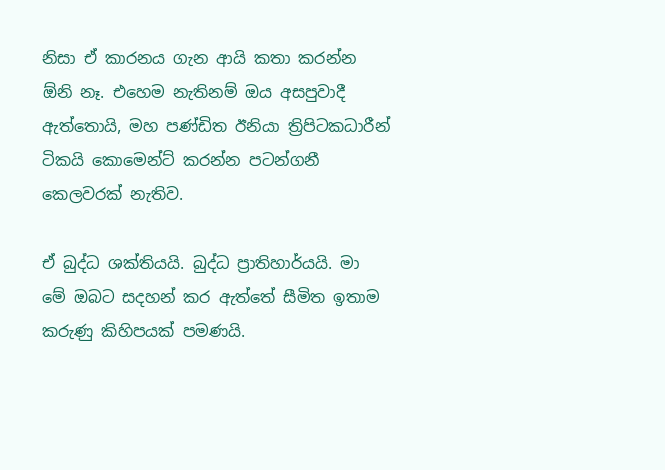නිසා ඒ කාරනය ගැන ආයි කතා කරන්න ඕනි නෑ. එහෙම නැතිනම් ඔය අසපුවාදී ඇත්තොයි, මහ පණ්ඩිත ඊනියා ත්‍රිපිටකධාරීන් ටිකයි කොමෙන්ට් කරන්න පටන්ගනී කෙලවරක් නැතිව.

ඒ බුද්ධ ශක්තියයි. බුද්ධ ප්‍රාතිහාර්යයි. මා මේ ඔබට සදහන් කර ඇත්තේ සීමිත ඉතාම කරුණු කිහිපයක් පමණයි.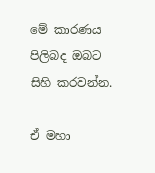මේ කාරණය පිලිබද ඔබට සිහි කරවන්න.

ඒ මහා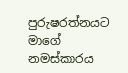පුරුෂරත්නයට මාගේ නමස්කාරය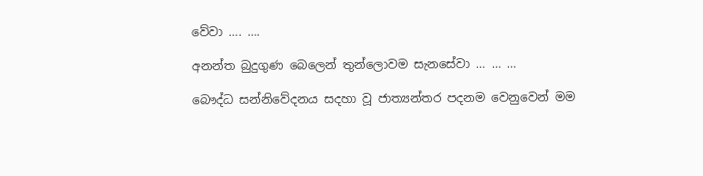වේවා …. ….

අනන්ත බුදුගුණ බෙලෙන් තුන්ලොවම සැනසේවා … … …

බෞද්ධ සන්නිවේදනය සදහා වූ ජාත්‍යන්තර පදනම වෙනුවෙන් මම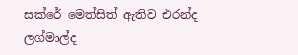සක්රේ මෙත්සිත් ඇතිව එරන්ද ලග්මාල්ද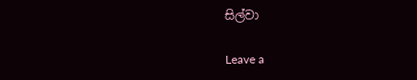සිල්වා

Leave a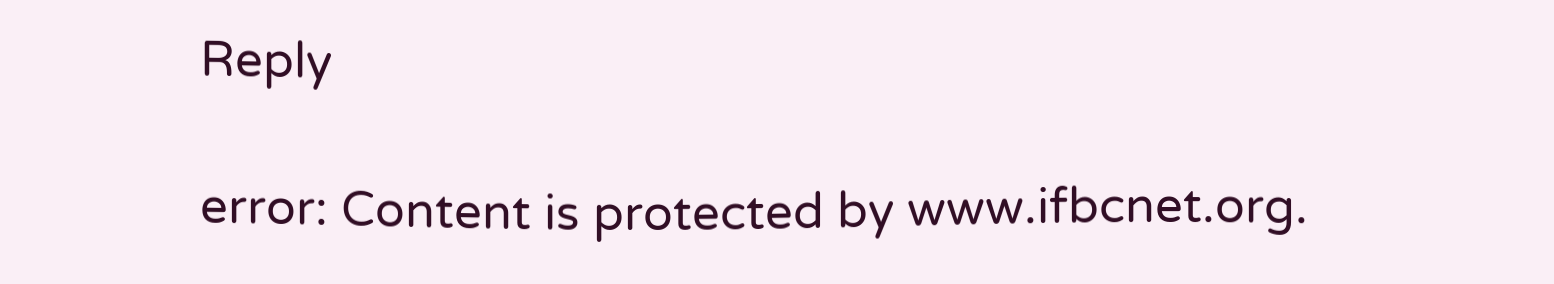Reply

error: Content is protected by www.ifbcnet.org.